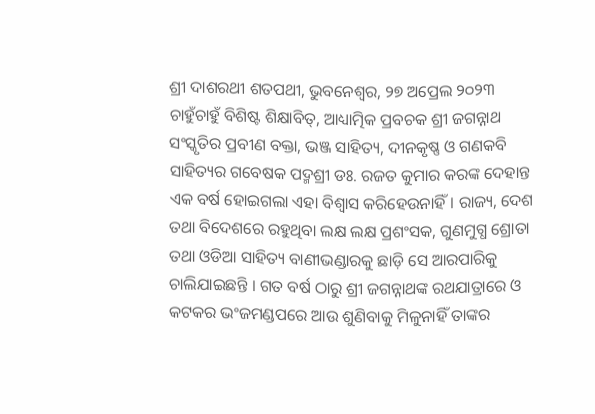ଶ୍ରୀ ଦାଶରଥୀ ଶତପଥୀ, ଭୁବନେଶ୍ଵର, ୨୭ ଅପ୍ରେଲ ୨୦୨୩
ଚାହୁଁଚାହୁଁ ବିଶିଷ୍ଟ ଶିକ୍ଷାବିତ୍, ଆଧ୍ୟାତ୍ମିକ ପ୍ରବଚକ ଶ୍ରୀ ଜଗନ୍ନାଥ ସଂସ୍କୃତିର ପ୍ରବୀଣ ବକ୍ତା, ଭଞ୍ଜ ସାହିତ୍ୟ, ଦୀନକୃଷ୍ଣ ଓ ଗଣକବି ସାହିତ୍ୟର ଗବେଷକ ପଦ୍ମଶ୍ରୀ ଡଃ. ରଜତ କୁମାର କରଙ୍କ ଦେହାନ୍ତ ଏକ ବର୍ଷ ହୋଇଗଲା ଏହା ବିଶ୍ୱାସ କରିହେଉନାହିଁ। ରାଜ୍ୟ, ଦେଶ ତଥା ବିଦେଶରେ ରହୁଥିବା ଲକ୍ଷ ଲକ୍ଷ ପ୍ରଶଂସକ, ଗୁଣମୁଗ୍ଧ ଶ୍ରୋତା ତଥା ଓଡିଆ ସାହିତ୍ୟ ବାଣୀଭଣ୍ଡାରକୁ ଛାଡ଼ି ସେ ଆରପାରିକୁ ଚାଲିଯାଇଛନ୍ତି । ଗତ ବର୍ଷ ଠାରୁ ଶ୍ରୀ ଜଗନ୍ନାଥଙ୍କ ରଥଯାତ୍ରାରେ ଓ କଟକର ଭଂଜମଣ୍ଡପରେ ଆଉ ଶୁଣିବାକୁ ମିଳୁନାହିଁ ତାଙ୍କର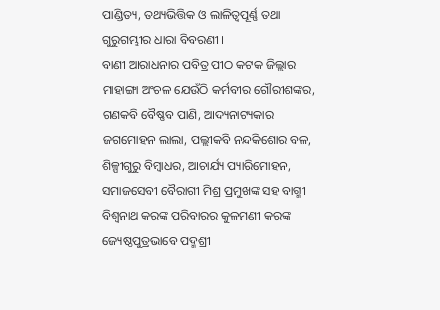ପାଣ୍ଡିତ୍ୟ, ତଥ୍ୟଭିତ୍ତିକ ଓ ଲାଳିତ୍ୱପୂର୍ଣ୍ଣ ତଥା ଗୁରୁଗମ୍ଭୀର ଧାରା ବିବରଣୀ ।
ବାଣୀ ଆରାଧନାର ପବିତ୍ର ପୀଠ କଟକ ଜିଲ୍ଲାର ମାହାଙ୍ଗା ଅଂଚଳ ଯେଉଁଠି କର୍ମବୀର ଗୌରୀଶଙ୍କର, ଗଣକବି ବୈଷ୍ଣବ ପାଣି, ଆଦ୍ୟନାଟ୍ୟକାର ଜଗମୋହନ ଲାଲା, ପଲ୍ଲୀକବି ନନ୍ଦକିଶୋର ବଳ, ଶିଳ୍ପୀଗୁରୁ ବିମ୍ବାଧର, ଆଚାର୍ଯ୍ୟ ପ୍ୟାରିମୋହନ, ସମାଜସେବୀ ବୈରାଗୀ ମିଶ୍ର ପ୍ରମୁଖଙ୍କ ସହ ବାଗ୍ମୀ ବିଶ୍ୱନାଥ କରଙ୍କ ପରିବାରର କୁଳମଣୀ କରଙ୍କ ଜ୍ୟେଷ୍ଠପୁତ୍ରଭାବେ ପଦ୍ମଶ୍ରୀ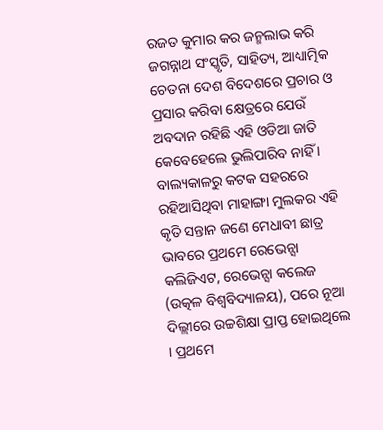ରଜତ କୁମାର କର ଜନ୍ମଲାଭ କରି ଜଗନ୍ନାଥ ସଂସ୍କୃତି, ସାହିତ୍ୟ, ଆଧ୍ୟାତ୍ମିକ ଚେତନା ଦେଶ ବିଦେଶରେ ପ୍ରଚାର ଓ ପ୍ରସାର କରିବା କ୍ଷେତ୍ରରେ ଯେଉଁ ଅବଦାନ ରହିଛି ଏହି ଓଡିଆ ଜାତି କେବେହେଲେ ଭୁଲିପାରିବ ନାହିଁ ।
ବାଲ୍ୟକାଳରୁ କଟକ ସହରରେ ରହିଆସିଥିବା ମାହାଙ୍ଗା ମୁଲକର ଏହି କୃତି ସନ୍ତାନ ଜଣେ ମେଧାବୀ ଛାତ୍ର ଭାବରେ ପ୍ରଥମେ ରେଭେନ୍ସା କଲିଜିଏଟ, ରେଭେନ୍ସା କଲେଜ (ଉତ୍କଳ ବିଶ୍ୱବିଦ୍ୟାଳୟ), ପରେ ନୂଆ ଦିଲ୍ଲୀରେ ଉଚ୍ଚଶିକ୍ଷା ପ୍ରାପ୍ତ ହୋଇଥିଲେ । ପ୍ରଥମେ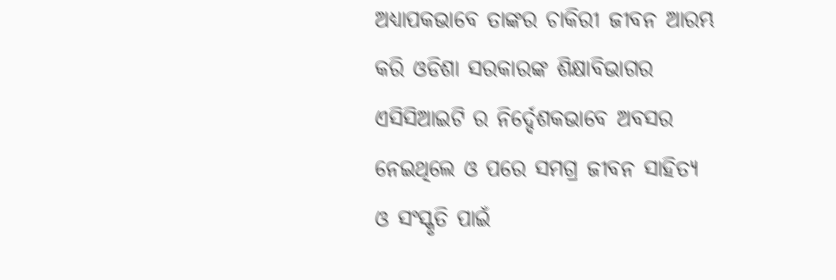ଅଧ୍ୟାପକଭାବେ ତାଙ୍କର ଚାକିରୀ ଜୀବନ ଆରମ୍ଭ କରି ଓଡିଶା ସରକାରଙ୍କ ଶିକ୍ଷାବିଭାଗର ଏସିସିଆଇଟି ର ନିର୍ଦ୍ଦେଶକଭାବେ ଅବସର ନେଇଥିଲେ ଓ ପରେ ସମଗ୍ର ଜୀବନ ସାହିତ୍ୟ ଓ ସଂସ୍କୃତି ପାଇଁ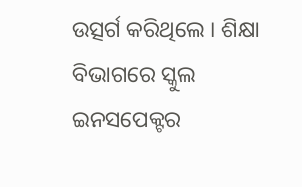ଉତ୍ସର୍ଗ କରିଥିଲେ । ଶିକ୍ଷା ବିଭାଗରେ ସ୍କୁଲ ଇନସପେକ୍ଟର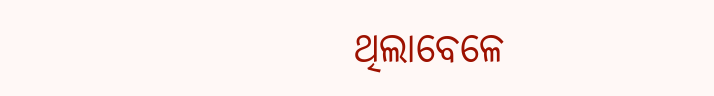ଥିଲାବେଳେ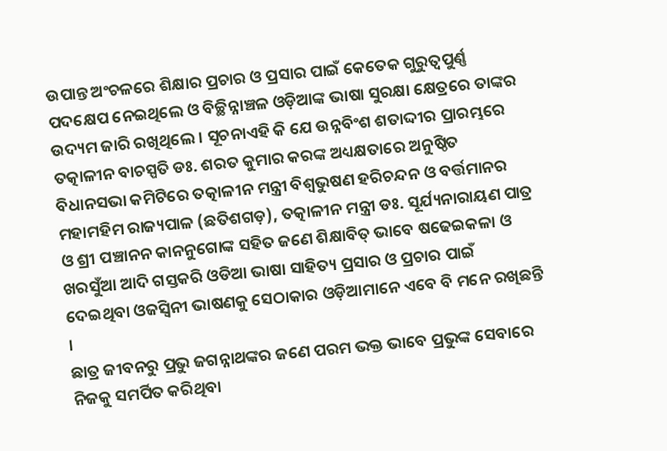ଉପାନ୍ତ ଅଂଚଳରେ ଶିକ୍ଷାର ପ୍ରଚାର ଓ ପ୍ରସାର ପାଇଁ କେତେକ ଗୁରୁତ୍ୱପୁର୍ଣ୍ଣ ପଦକ୍ଷେପ ନେଇଥିଲେ ଓ ବିଚ୍ଛିନ୍ନାଞ୍ଚଳ ଓଡ଼ିଆଙ୍କ ଭାଷା ସୁରକ୍ଷା କ୍ଷେତ୍ରରେ ତାଙ୍କର ଉଦ୍ୟମ ଜାରି ରଖିଥିଲେ । ସୂଚନାଏହି କି ଯେ ଉନ୍ନବିଂଶ ଶତାଦ୍ଦୀର ପ୍ରାରମ୍ଭରେ ତତ୍କାଳୀନ ବାଚସ୍ପତି ଡଃ. ଶରତ କୁମାର କରଙ୍କ ଅଧ୍ୟକ୍ଷତାରେ ଅନୁଷ୍ଠିତ ବିଧାନସଭା କମିଟିରେ ତତ୍କାଳୀନ ମନ୍ତ୍ରୀ ବିଶ୍ୱଭୁଷଣ ହରିଚନ୍ଦନ ଓ ବର୍ତ୍ତମାନର ମହାମହିମ ରାଜ୍ୟପାଳ (ଛତିଶଗଡ଼), ତତ୍କାଳୀନ ମନ୍ତ୍ରୀ ଡଃ. ସୂର୍ଯ୍ୟନାରାୟଣ ପାତ୍ର ଓ ଶ୍ରୀ ପଞ୍ଚାନନ କାନନୁଗୋଙ୍କ ସହିତ ଜଣେ ଶିକ୍ଷାବିତ୍ ଭାବେ ଷଢେଇକଳା ଓ ଖରସୁଁଆ ଆଦି ଗସ୍ତକରି ଓଡିଆ ଭାଷା ସାହିତ୍ୟ ପ୍ରସାର ଓ ପ୍ରଚାର ପାଇଁ ଦେଇଥିବା ଓଜସ୍ୱିନୀ ଭାଷଣକୁ ସେଠାକାର ଓଡ଼ିଆମାନେ ଏବେ ବି ମନେ ରଖିଛନ୍ତି ।
ଛାତ୍ର ଜୀବନରୁ ପ୍ରଭୁ ଜଗନ୍ନାଥଙ୍କର ଜଣେ ପରମ ଭକ୍ତ ଭାବେ ପ୍ରଭୁଙ୍କ ସେବାରେ ନିଜକୁ ସମର୍ପିତ କରିଥିବା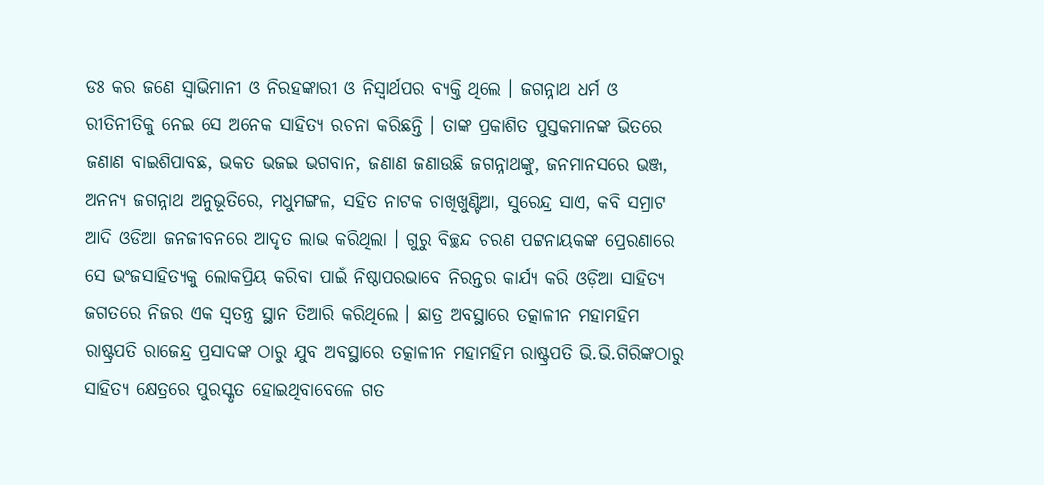ଡଃ କର ଜଣେ ସ୍ୱାଭିମାନୀ ଓ ନିରହଙ୍କାରୀ ଓ ନିସ୍ୱାର୍ଥପର ବ୍ୟକ୍ତି ଥିଲେ । ଜଗନ୍ନାଥ ଧର୍ମ ଓ ରୀତିନୀତିକୁ ନେଇ ସେ ଅନେକ ସାହିତ୍ୟ ରଚନା କରିଛନ୍ତି । ତାଙ୍କ ପ୍ରକାଶିତ ପୁସ୍ତକମାନଙ୍କ ଭିତରେ ଜଣାଣ ବାଇଶିପାବଛ, ଭକତ ଭଜଇ ଭଗବାନ, ଜଣାଣ ଜଣାଉଛି ଜଗନ୍ନାଥଙ୍କୁ, ଜନମାନସରେ ଭଞ୍ଜ, ଅନନ୍ୟ ଜଗନ୍ନାଥ ଅନୁଭୂତିରେ, ମଧୁମଙ୍ଗଳ, ସହିତ ନାଟକ ଚାଖିଖୁଣ୍ଟିଆ, ସୁରେନ୍ଦ୍ର ସାଏ, କବି ସମ୍ରାଟ ଆଦି ଓଡିଆ ଜନଜୀବନରେ ଆଦୃତ ଲାଭ କରିଥିଲା । ଗୁରୁ ବିଚ୍ଛନ୍ଦ ଚରଣ ପଟ୍ଟନାୟକଙ୍କ ପ୍ରେରଣାରେ ସେ ଭଂଜସାହିତ୍ୟକୁ ଲୋକପ୍ରିୟ କରିବା ପାଇଁ ନିଷ୍ଠାପରଭାବେ ନିରନ୍ତର କାର୍ଯ୍ୟ କରି ଓଡ଼ିଆ ସାହିତ୍ୟ ଜଗତରେ ନିଜର ଏକ ସ୍ୱତନ୍ତ୍ର ସ୍ଥାନ ତିଆରି କରିଥିଲେ । ଛାତ୍ର ଅବସ୍ଥାରେ ତତ୍କାଳୀନ ମହାମହିମ ରାଷ୍ଟ୍ରପତି ରାଜେନ୍ଦ୍ର ପ୍ରସାଦଙ୍କ ଠାରୁ ଯୁବ ଅବସ୍ଥାରେ ତତ୍କାଳୀନ ମହାମହିମ ରାଷ୍ଟ୍ରପତି ଭି.ଭି.ଗିରିଙ୍କଠାରୁ ସାହିତ୍ୟ କ୍ଷେତ୍ରରେ ପୁରସ୍କୃତ ହୋଇଥିବାବେଳେ ଗତ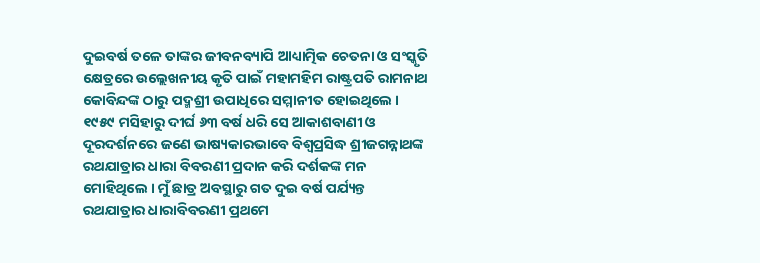ଦୁଇବର୍ଷ ତଳେ ତାଙ୍କର ଜୀବନବ୍ୟାପି ଆଧ୍ୟାତ୍ମିକ ଚେତନା ଓ ସଂସ୍କୃତି କ୍ଷେତ୍ରରେ ଉଲ୍ଲେଖନୀୟ କୃତି ପାଇଁ ମହାମହିମ ରାଷ୍ଟ୍ରପତି ରାମନାଥ କୋବିନ୍ଦଙ୍କ ଠାରୁ ପଦ୍ମଶ୍ରୀ ଉପାଧିରେ ସମ୍ମାନୀତ ହୋଇଥିଲେ ।
୧୯୫୯ ମସିହାରୁ ଦୀର୍ଘ ୬୩ ବର୍ଷ ଧରି ସେ ଆକାଶବାଣୀ ଓ ଦୂରଦର୍ଶନରେ ଜଣେ ଭାଷ୍ୟକାରଭାବେ ବିଶ୍ୱପ୍ରସିଦ୍ଧ ଶ୍ରୀଜଗନ୍ନାଥଙ୍କ ରଥଯାତ୍ରାର ଧାରା ବିବରଣୀ ପ୍ରଦାନ କରି ଦର୍ଶକଙ୍କ ମନ ମୋହିଥିଲେ । ମୁଁ ଛାତ୍ର ଅବସ୍ଥାରୁ ଗତ ଦୁଇ ବର୍ଷ ପର୍ଯ୍ୟନ୍ତ ରଥଯାତ୍ରାର ଧାରାବିବରଣୀ ପ୍ରଥମେ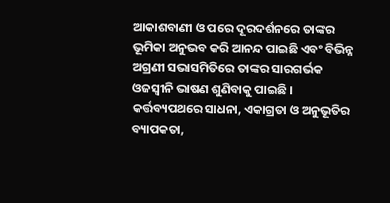ଆକାଶବାଣୀ ଓ ପରେ ଦୂରଦର୍ଶନରେ ତାଙ୍କର ଭୂମିକା ଅନୁଭବ କରି ଆନନ୍ଦ ପାଇଛି ଏବଂ ବିଭିନ୍ନ ଅଗ୍ରଣୀ ସଭାସମିତିରେ ତାଙ୍କର ସାରଗର୍ଭକ ଓଜସ୍ୱୀନି ଭାଷଣ ଶୁଣିବାକୁ ପାଇଛି । କର୍ତ୍ତବ୍ୟପଥରେ ସାଧନା, ଏକାଗ୍ରତା ଓ ଅନୁଭୂତିର ବ୍ୟାପକତା,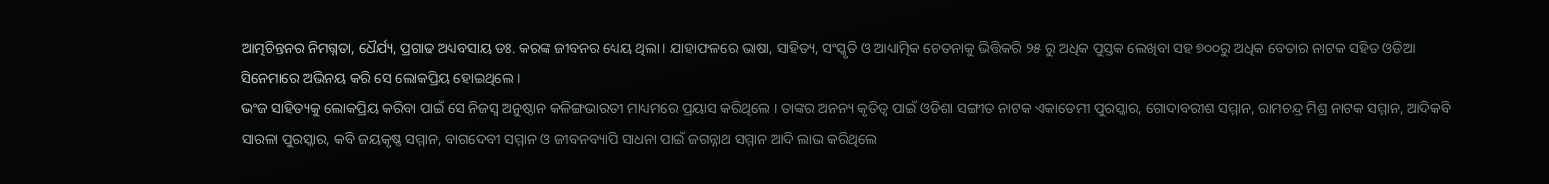ଆତ୍ମଚିନ୍ତନର ନିମଗ୍ନତା, ଧୈର୍ଯ୍ୟ, ପ୍ରଗାଢ ଅଧ୍ୟବସାୟ ଡଃ. କରଙ୍କ ଜୀବନର ଧ୍ୟେୟ ଥିଲା। ଯାହାଫଳରେ ଭାଷା, ସାହିତ୍ୟ, ସଂସ୍କୃତି ଓ ଆଧ୍ୟାତ୍ମିକ ଚେତନାକୁ ଭିତ୍ତିକରି ୨୫ ରୁ ଅଧିକ ପୁସ୍ତକ ଲେଖିବା ସହ ୭୦୦ରୁ ଅଧିକ ବେତାର ନାଟକ ସହିତ ଓଡିଆ ସିନେମାରେ ଅଭିନୟ କରି ସେ ଲୋକପ୍ରିୟ ହୋଇଥିଲେ ।
ଭଂଜ ସାହିତ୍ୟକୁ ଲୋକପ୍ରିୟ କରିବା ପାଇଁ ସେ ନିଜସ୍ୱ ଅନୁଷ୍ଠାନ କଳିଙ୍ଗଭାରତୀ ମାଧ୍ୟମରେ ପ୍ରୟାସ କରିଥିଲେ । ତାଙ୍କର ଅନନ୍ୟ କୃତିତ୍ୱ ପାଇଁ ଓଡିଶା ସଙ୍ଗୀତ ନାଟକ ଏକାଡେମୀ ପୁରସ୍କାର, ଗୋଦାବରୀଶ ସମ୍ମାନ, ରାମଚନ୍ଦ୍ର ମିଶ୍ର ନାଟକ ସମ୍ମାନ, ଆଦିକବି ସାରଳା ପୁରସ୍କାର, କବି ଜୟକୃଷ୍ଣ ସମ୍ମାନ, ବାଗଦେବୀ ସମ୍ମାନ ଓ ଜୀବନବ୍ୟାପି ସାଧନା ପାଇଁ ଜଗନ୍ନାଥ ସମ୍ମାନ ଆଦି ଲାଭ କରିଥିଲେ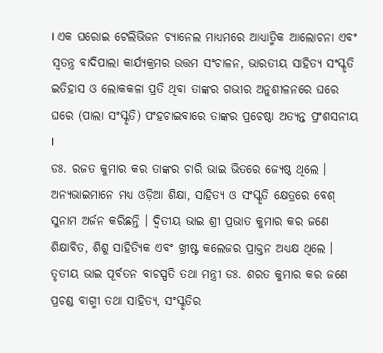। ଏକ ଘରୋଇ ଟେଲିଭିଜନ ଚ୍ୟାନେଲ ମାଧ୍ୟମରେ ଆଧ୍ୟାତ୍ମିକ ଆଲୋଚନା ଏବଂ ସ୍ୱତନ୍ତ୍ର ବାଦିପାଲା କାର୍ଯ୍ୟକ୍ରମର ଉତ୍ତମ ସଂଚାଳନ, ଭାରତୀୟ ସାହିତ୍ୟ ସଂସ୍କୃତି ଇତିହାସ ଓ ଲୋକକଳା ପ୍ରତି ଥିବା ତାଙ୍କର ଗଭୀର ଅନୁଶୀଳନରେ ଘରେ ଘରେ (ପାଲା ସଂସ୍କୃତି) ପଂହଚାଇବାରେ ତାଙ୍କର ପ୍ରଚେଷ୍ଠା ଅତ୍ୟନ୍ତ ପ୍ରଂଶସନୀୟ ।
ଡଃ. ରଜତ କୁମାର କର ତାଙ୍କର ଚାରି ଭାଇ ଭିତରେ ଜ୍ୟେଷ୍ଠ ଥିଲେ । ଅନ୍ୟଭାଇମାନେ ମଧ୍ୟ ଓଡ଼ିଆ ଶିକ୍ଷା, ସାହିତ୍ୟ ଓ ସଂସ୍କୃତି କ୍ଷେତ୍ରରେ ବେଶ୍ ସୁନାମ ଅର୍ଜନ କରିଛନ୍ତି । ଦ୍ୱିତୀୟ ଭାଇ ଶ୍ରୀ ପ୍ରଭାତ କୁମାର କର ଜଣେ ଶିକ୍ଷାବିତ, ଶିଶୁ ସାହିତ୍ୟିକ ଏବଂ ଖ୍ରୀଷ୍ଟ କଲେଜର ପ୍ରାକ୍ତନ ଅଧ୍ୟକ୍ଷ ଥିଲେ । ତୃତୀୟ ଭାଇ ପୂର୍ବତନ ବାଚସ୍ପତି ତଥା ମନ୍ତ୍ରୀ ଡଃ. ଶରତ କୁମାର କର ଜଣେ ପ୍ରଚଣ୍ଡ ବାଗ୍ମୀ ତଥା ସାହିତ୍ୟ, ସଂସ୍କୃତିର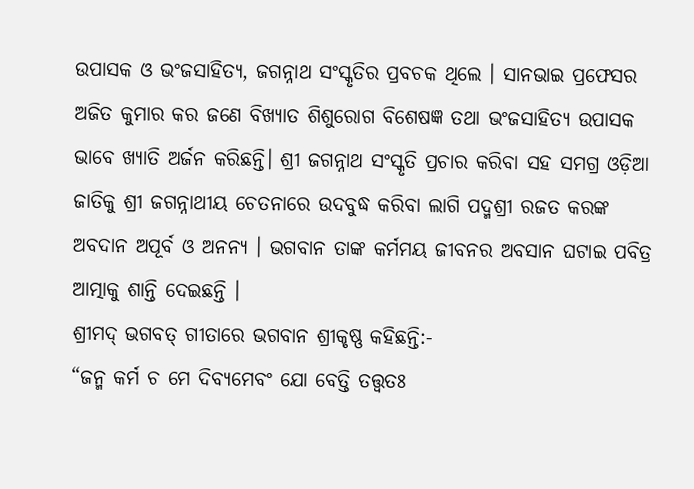ଉପାସକ ଓ ଭଂଜସାହିତ୍ୟ, ଜଗନ୍ନାଥ ସଂସ୍କୃତିର ପ୍ରବଚକ ଥିଲେ । ସାନଭାଇ ପ୍ରଫେସର ଅଜିତ କୁମାର କର ଜଣେ ବିଖ୍ୟାତ ଶିଶୁରୋଗ ବିଶେଷଜ୍ଞ ତଥା ଭଂଜସାହିତ୍ୟ ଉପାସକ ଭାବେ ଖ୍ୟାତି ଅର୍ଜନ କରିଛନ୍ତି। ଶ୍ରୀ ଜଗନ୍ନାଥ ସଂସ୍କୃତି ପ୍ରଚାର କରିବା ସହ ସମଗ୍ର ଓଡ଼ିଆ ଜାତିକୁ ଶ୍ରୀ ଜଗନ୍ନାଥୀୟ ଚେତନାରେ ଉଦବୁଦ୍ଧ କରିବା ଲାଗି ପଦ୍ମଶ୍ରୀ ରଜତ କରଙ୍କ ଅବଦାନ ଅପୂର୍ବ ଓ ଅନନ୍ୟ । ଭଗବାନ ତାଙ୍କ କର୍ମମୟ ଜୀବନର ଅବସାନ ଘଟାଇ ପବିତ୍ର ଆତ୍ମାକୁ ଶାନ୍ତି ଦେଇଛନ୍ତି ।
ଶ୍ରୀମଦ୍ ଭଗବତ୍ ଗୀତାରେ ଭଗବାନ ଶ୍ରୀକୃଷ୍ଣ କହିଛନ୍ତି:-
“ଜନ୍ମ କର୍ମ ଚ ମେ ଦିବ୍ୟମେବଂ ଯୋ ବେତ୍ତି ତତ୍ତ୍ୱତଃ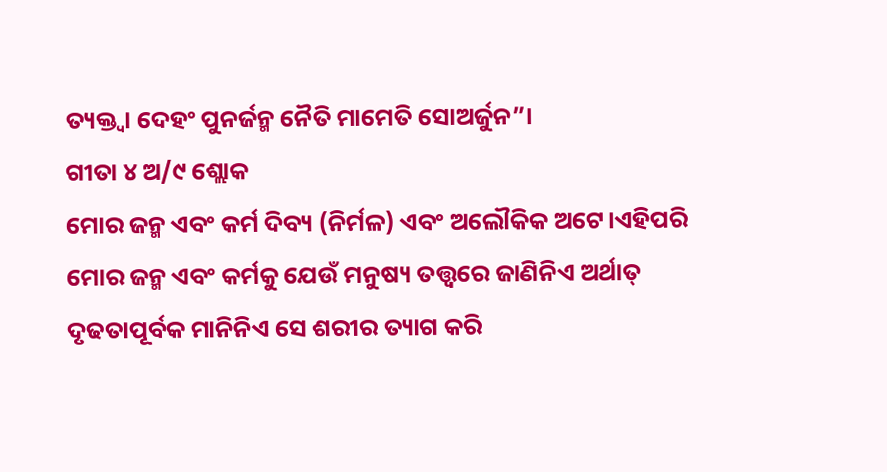ତ୍ୟକ୍ତ୍ୱା ଦେହଂ ପୁନର୍ଜନ୍ମ ନୈତି ମାମେତି ସୋଅର୍ଜୁନ”।
ଗୀତା ୪ ଅ/୯ ଶ୍ଲୋକ
ମୋର ଜନ୍ମ ଏବଂ କର୍ମ ଦିବ୍ୟ (ନିର୍ମଳ) ଏବଂ ଅଲୌକିକ ଅଟେ।ଏହିପରି ମୋର ଜନ୍ମ ଏବଂ କର୍ମକୁ ଯେଉଁ ମନୁଷ୍ୟ ତତ୍ତ୍ୱରେ ଜାଣିନିଏ ଅର୍ଥାତ୍ ଦୃଢତାପୂର୍ବକ ମାନିନିଏ ସେ ଶରୀର ତ୍ୟାଗ କରି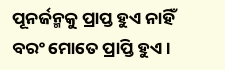ପୂନର୍ଜନ୍ମକୁ ପ୍ରାପ୍ତ ହୁଏ ନାହିଁ ବରଂ ମୋତେ ପ୍ରାପ୍ତି ହୁଏ ।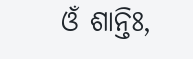ଓଁ ଶାନ୍ତିଃ,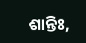ଶାନ୍ତିଃ,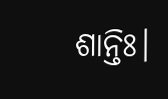ଶାନ୍ତିଃ।